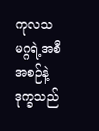ကုလသမဂ္ဂရဲ့အစီအစဉ်နဲ့ဒုက္ခသည်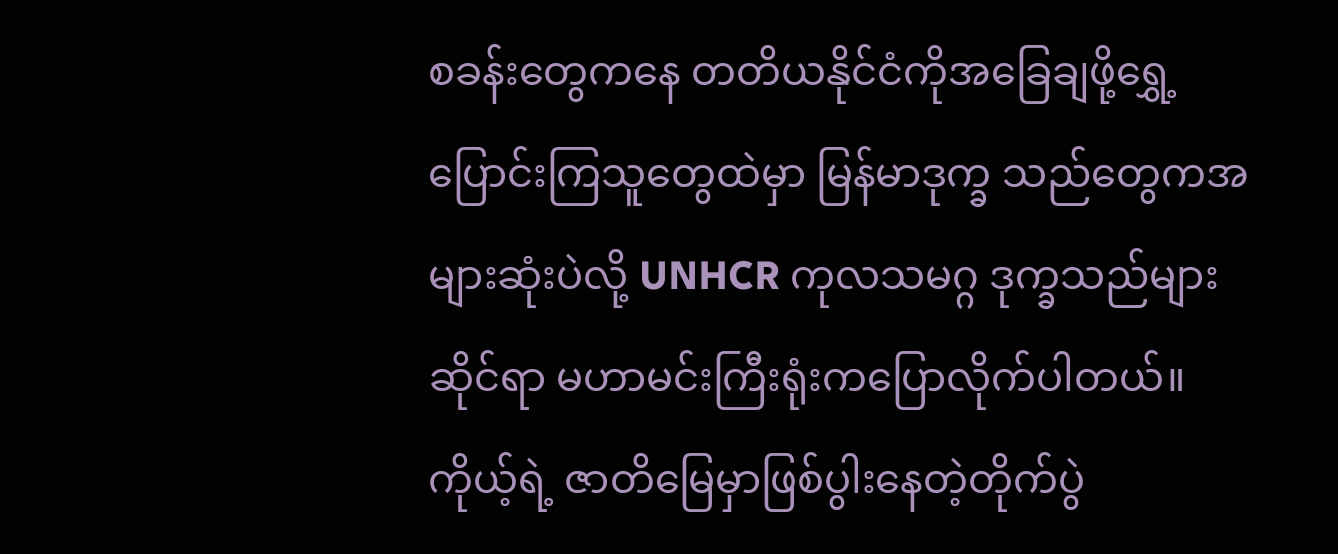စခန်းတွေကနေ တတိယနိုင်ငံကိုအခြေချဖို့ရွှေ့ပြောင်းကြသူတွေထဲမှာ မြန်မာဒုက္ခ သည်တွေကအများဆုံးပဲလို့ UNHCR ကုလသမဂ္ဂ ဒုက္ခသည်များဆိုင်ရာ မဟာမင်းကြီးရုံးကပြောလိုက်ပါတယ်။ ကိုယ့်ရဲ့ ဇာတိမြေမှာဖြစ်ပွါးနေတဲ့တိုက်ပွဲ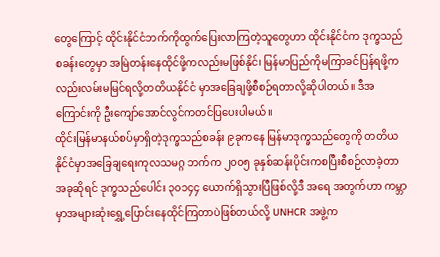တွေကြောင့် ထိုင်းနိုင်ငံဘက်ကိုထွက်ပြေးလာကြတဲ့သူတွေဟာ ထိုင်းနိုင်ငံက ဒုက္ခသည် စခန်းတွေမှာ အမြဲတန်းနေထိုင်ဖို့ကလည်းမဖြစ်နိုင်၊ မြန်မာပြည်ကိုမကြာခင်ပြန်ရဖို့ကလည်းလမ်းမမြင်ရလို့တတိယနိုင်ငံ မှာအခြေချဖို့စီစဉ်ရတာလို့ဆိုပါတယ်။ ဒီအကြောင်းကို ဦးကျော်အောင်လွင်ကတင်ပြပေးပါမယ်။
ထိုင်းမြန်မာနယ်စပ်မှာရှိတဲ့ဒုက္ခသည်စခန်း ၉ခုကနေ မြန်မာဒုက္ခသည်တွေကို တတိယနိုင်ငံမှာအခြေချရေးကုလသမဂ္ဂ ဘက်က ၂၀၀၅ ခုနှစ်ဆန်းပိုင်းကစပြီးစီစဉ်လာခဲ့တာ အခုဆိုရင် ဒုက္ခသည်ပေါင်း ၃၀၁၄၄ ယောက်ရှိသွားပြီဖြစ်လို့ဒီ အရေ အတွက်ဟာ ကမ္ဘာမှာအများဆုံးရွှေ့ပြောင်းနေထိုင်ကြတာပဲဖြစ်တယ်လို့ UNHCR အဖွဲ့က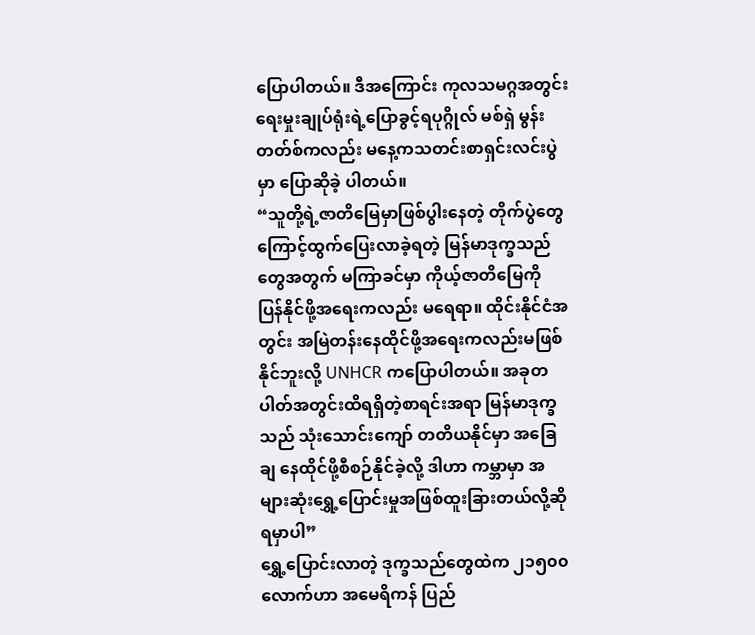ပြောပါတယ်။ ဒီအကြောင်း ကုလသမဂ္ဂအတွင်းရေးမှုးချုပ်ရုံးရဲ့ပြောခွင့်ရပုဂ္ဂိုလ် မစ်ရှဲ မွန်းတတ်စ်ကလည်း မနေ့ကသတင်းစာရှင်းလင်းပွဲမှာ ပြောဆိုခဲ့ ပါတယ်။
“သူတို့ရဲ့ဇာတိမြေမှာဖြစ်ပွါးနေတဲ့ တိုက်ပွဲတွေကြောင့်ထွက်ပြေးလာခဲ့ရတဲ့ မြန်မာဒုက္ခသည်တွေအတွက် မကြာခင်မှာ ကိုယ့်ဇာတိမြေကို ပြန်နိုင်ဖို့အရေးကလည်း မရေရာ။ ထိုင်းနိုင်ငံအတွင်း အမြဲတန်းနေထိုင်ဖို့အရေးကလည်းမဖြစ်နိုင်ဘူးလို့ UNHCR ကပြောပါတယ်။ အခုတပါတ်အတွင်းထိရရှိတဲ့စာရင်းအရာ မြန်မာဒုက္ခသည် သုံးသောင်းကျော် တတိယနိုင်မှာ အခြေချ နေထိုင်ဖို့စီစဉ်နိုင်ခဲ့လို့ ဒါဟာ ကမ္ဘာမှာ အများဆုံးရွှေ့ပြောင်းမှုအဖြစ်ထူးခြားတယ်လို့ဆိုရမှာပါ”
ရွှေ့ပြောင်းလာတဲ့ ဒုက္ခသည်တွေထဲက ၂၁၅၀၀လောက်ဟာ အမေရိကန် ပြည်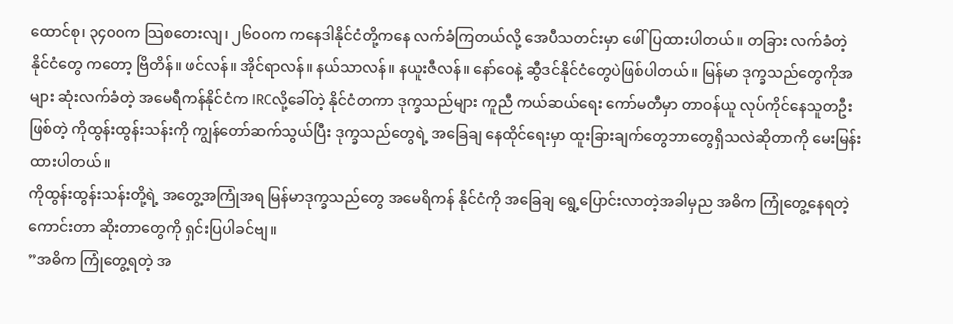ထောင်စု၊ ၃၄၀၀က သြစတေးလျ၊ ၂၆၀၀က ကနေဒါနိုင်ငံတို့ကနေ လက်ခံကြတယ်လို့ အေပီသတင်းမှာ ဖေါ်ပြထားပါတယ်။ တခြား လက်ခံတဲ့ နိုင်ငံတွေ ကတော့ ဗြိတိန်။ ဖင်လန်။ အိုင်ရာလန်။ နယ်သာလန်။ နယူးဇီလန်။ နော်ဝေနဲ့ ဆွီဒင်နိုင်ငံတွေပဲဖြစ်ပါတယ်။ မြန်မာ ဒုက္ခသည်တွေကိုအများ ဆုံးလက်ခံတဲ့ အမေရီကန်နိုင်ငံက IRCလို့ခေါ်တဲ့ နိုင်ငံတကာ ဒုက္ခသည်များ ကူညီ ကယ်ဆယ်ရေး ကော်မတီမှာ တာဝန်ယူ လုပ်ကိုင်နေသူတဦးဖြစ်တဲ့ ကိုထွန်းထွန်းသန်းကို ကျွန်တော်ဆက်သွယ်ပြီး ဒုက္ခသည်တွေရဲ့ အခြေချ နေထိုင်ရေးမှာ ထူးခြားချက်တွေဘာတွေရှိသလဲဆိုတာကို မေးမြန်းထားပါတယ်။
ကိုထွန်းထွန်းသန်းတို့ရဲ့ အတွေ့အကြုံအရ မြန်မာဒုက္ခသည်တွေ အမေရိကန် နိုင်ငံကို အခြေချ ရွေ့ပြောင်းလာတဲ့အခါမှည အဓိက ကြုံတွေ့နေရတဲ့ ကောင်းတာ ဆိုးတာတွေကို ရှင်းပြပါခင်ဗျ။
”အဓိက ကြုံတွေ့ရတဲ့ အ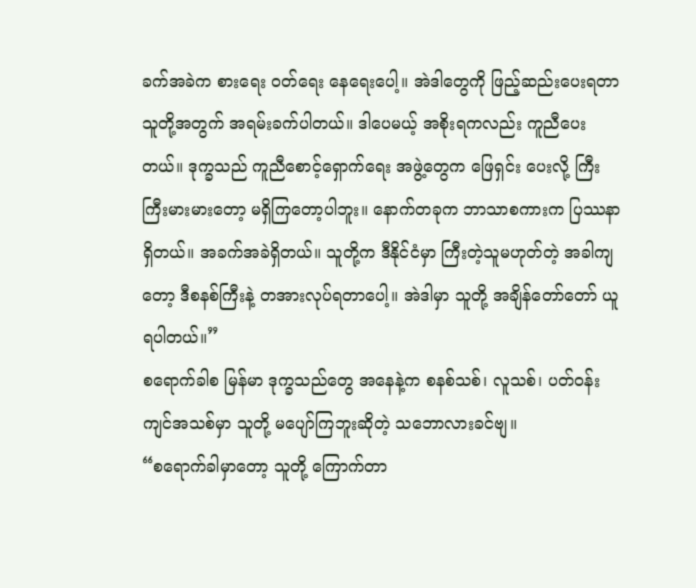ခက်အခဲက စားရေး ဝတ်ရေး နေရေးပေါ့။ အဲဒါတွေကို ဖြည့်ဆည်းပေးရတာ သူတို့အတွက် အရမ်းခက်ပါတယ်။ ဒါပေမယ့် အစိုးရကလည်း ကူညီပေးတယ်။ ဒုက္ခသည် ကူညီစောင့်ရှောက်ရေး အဖွဲ့တွေက ဖြေရှင်း ပေးလို့ ကြီးကြီးမားမားတော့ မရှိကြတော့ပါဘူး။ နောက်တခုက ဘာသာစကားက ပြဿနာရှိတယ်။ အခက်အခဲရှိတယ်။ သူတို့က ဒီနိုင်ငံမှာ ကြီးတဲ့သူမဟုတ်တဲ့ အခါကျတော့ ဒီစနစ်ကြီးနဲ့ တအားလုပ်ရတာပေါ့။ အဲဒါမှာ သူတို့ အချိန်တော်တော် ယူရပါတယ်။”
စရောက်ခါစ မြန်မာ ဒုက္ခသည်တွေ အနေနဲ့က စနစ်သစ်၊ လူသစ်၊ ပတ်ဝန်းကျင်အသစ်မှာ သူတို့ မပျော်ကြဘူးဆိုတဲ့ သဘောလားခင်ဗျ။
“စရောက်ခါမှာတော့ သူတို့ ကြောက်တာ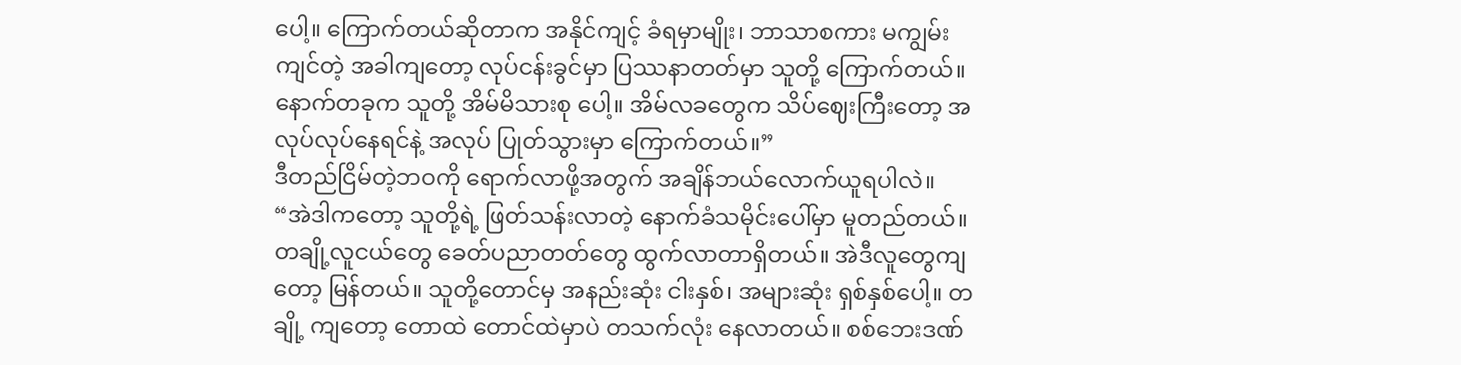ပေါ့။ ကြောက်တယ်ဆိုတာက အနိုင်ကျင့် ခံရမှာမျိုး၊ ဘာသာစကား မကျွမ်းကျင်တဲ့ အခါကျတော့ လုပ်ငန်းခွင်မှာ ပြဿနာတတ်မှာ သူတို့ ကြောက်တယ်။ နောက်တခုက သူတို့ အိမ်မိသားစု ပေါ့။ အိမ်လခတွေက သိပ်ဈေးကြီးတော့ အလုပ်လုပ်နေရင်နဲ့ အလုပ် ပြုတ်သွားမှာ ကြောက်တယ်။”
ဒီတည်ငြိမ်တဲ့ဘဝကို ရောက်လာဖို့အတွက် အချိန်ဘယ်လောက်ယူရပါလဲ။
“အဲဒါကတော့ သူတို့ရဲ့ ဖြတ်သန်းလာတဲ့ နောက်ခံသမိုင်းပေါ်မှာ မူတည်တယ်။ တချို့လူငယ်တွေ ခေတ်ပညာတတ်တွေ ထွက်လာတာရှိတယ်။ အဲဒီလူတွေကျတော့ မြန်တယ်။ သူတို့တောင်မှ အနည်းဆုံး ငါးနှစ်၊ အများဆုံး ရှစ်နှစ်ပေါ့။ တချို့ ကျတော့ တောထဲ တောင်ထဲမှာပဲ တသက်လုံး နေလာတယ်။ စစ်ဘေးဒဏ်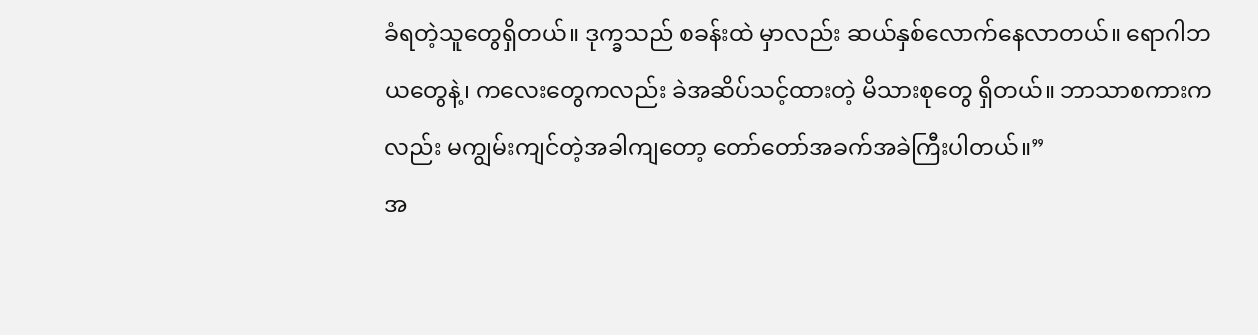ခံရတဲ့သူတွေရှိတယ်။ ဒုက္ခသည် စခန်းထဲ မှာလည်း ဆယ်နှစ်လောက်နေလာတယ်။ ရောဂါဘယတွေနဲ့၊ ကလေးတွေကလည်း ခဲအဆိပ်သင့်ထားတဲ့ မိသားစုတွေ ရှိတယ်။ ဘာသာစကားကလည်း မကျွမ်းကျင်တဲ့အခါကျတော့ တော်တော်အခက်အခဲကြီးပါတယ်။”
အ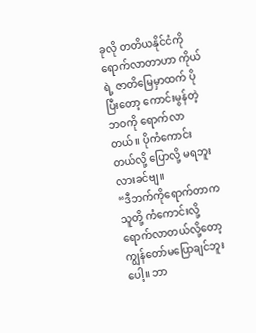ခုလို တတိယနိုင်ငံကို ရောက်လာတာဟာ ကိုယ်ရဲ့ ဇာတိမြေမှာထက် ပိုပြီးတော့ ကောင်းမွန်တဲ့ ဘဝကို ရောက်လာ တယ်။ ပိုကံကောင်းတယ်လို့ ပြောလို့ မရဘူးလားခင်ဗျ။
“ဒီဘက်ကိုရောက်တာက သူတို့ ကံကောင်းလို့ ရောက်လာတယ်လို့တော့ ကျွန်တော်မပြောချင်ဘူးပေါ့။ ဘာ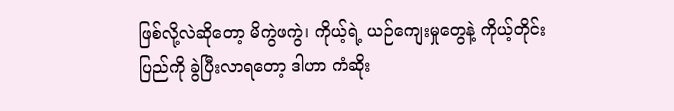ဖြစ်လို့လဲဆိုတော့ မိကွဲဖကွဲ၊ ကိုယ့်ရဲ့ ယဉ်ကျေးမှုတွေနဲ့ ကိုယ့်တိုင်းပြည်ကို ခွဲပြီးလာရတော့ ဒါဟာ ကံဆိုး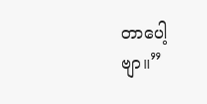တာပေါ့ဗျာ။”